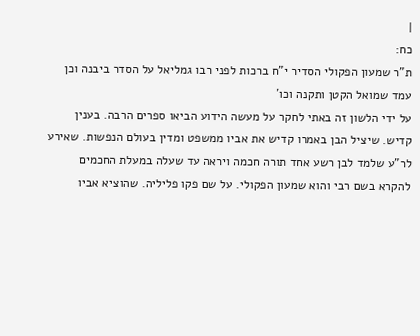|
כח:
ת"ר שמעון הפקולי הסדיר י"ח ברכות לפני רבו גמליאל על הסדר ביבנה וכן עמד שמואל הקטן ותקנה וכו´
על ידי הלשון זה באתי לחקר על מעשה הידוע הביאו ספרים הרבה. בענין קדיש. שיציל הבן באמרו קדיש את אביו ממשפט ומדין בעולם הנפשות. שאירע לר"ע שלמד לבן רשע אחד תורה חכמה ויראה עד שעלה במעלת החכמים להקרא בשם רבי והוא שמעון הפקולי. על שם פקו פליליה. שהוציא אביו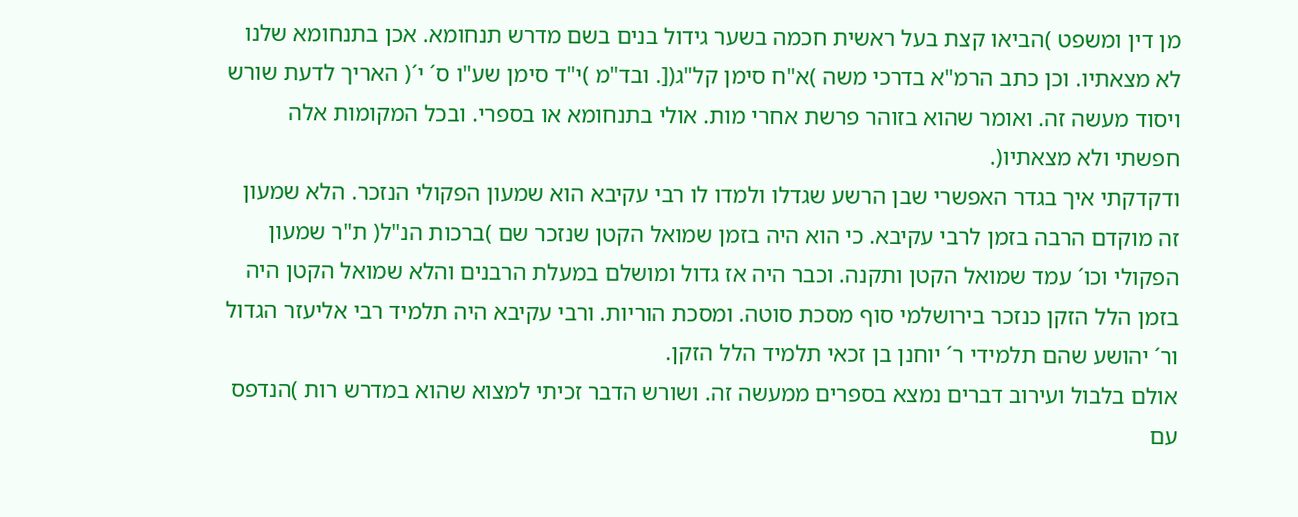מן דין ומשפט )הביאו קצת בעל ראשית חכמה בשער גידול בנים בשם מדרש תנחומא. אכן בתנחומא שלנו לא מצאתיו. וכן כתב הרמ"א בדרכי משה )א"ח סימן קל"ג([. ובד"מ )י"ד סימן שע"ו ס´ י´( האריך לדעת שורש ויסוד מעשה זה. ואומר שהוא בזוהר פרשת אחרי מות. אולי בתנחומא או בספרי. ובכל המקומות אלה חפשתי ולא מצאתיו(.
ודקדקתי איך בגדר האפשרי שבן הרשע שגדלו ולמדו לו רבי עקיבא הוא שמעון הפקולי הנזכר. הלא שמעון זה מוקדם הרבה בזמן לרבי עקיבא. כי הוא היה בזמן שמואל הקטן שנזכר שם )ברכות הנ"ל( ת"ר שמעון הפקולי וכו´ עמד שמואל הקטן ותקנה. וכבר היה אז גדול ומושלם במעלת הרבנים והלא שמואל הקטן היה בזמן הלל הזקן כנזכר בירושלמי סוף מסכת סוטה. ומסכת הוריות. ורבי עקיבא היה תלמיד רבי אליעזר הגדול
ור´ יהושע שהם תלמידי ר´ יוחנן בן זכאי תלמיד הלל הזקן.
אולם בלבול ועירוב דברים נמצא בספרים ממעשה זה. ושורש הדבר זכיתי למצוא שהוא במדרש רות )הנדפס עם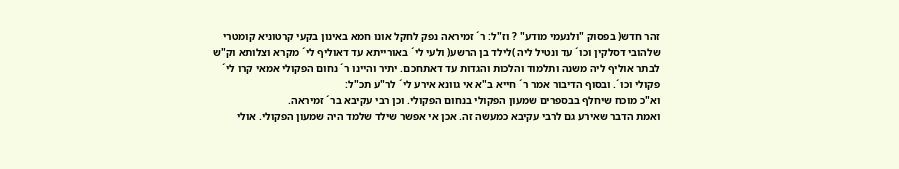זהר חדש( בפסוק "ולנעמי מודע" ? וז"ל: ר´ זמיראה נפק לחקל אונו חמא באינון בקעי קרטוניא קומטרי שלהובי דסלקין וכו´ עד ונטיל ליה )לילד בן הרשע( ולעי לי´ באורייתא עד דאוליף לי´ מקרא וצלותא וק"ש לבתר אוליף ליה משנה ותלמוד והלכות והגדות עד דאתחכם. יתיר והיינו ר´ נחום הפקולי אמאי קרו לי´ פקולי וכו´. ובסוף הדיבור אמר ר´ חייא ב"א אי גוונא אירע לי´ לר"ע תכ"ל:
וא"כ מוכח שיחלף בבספרים שמעון הפקולי בנחום הפקולי. וכן רבי עקיבא בר´ זמיראה.
ואמת הדבר שאירע גם לרבי עקיבא כמעשה זה. אכן אי אפשר שילד שלמד היה שמעון הפקולי. אולי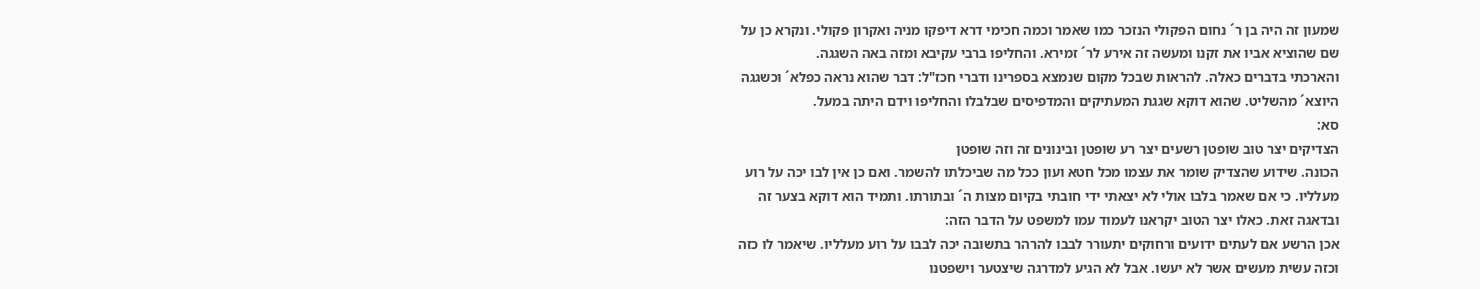שמעון זה היה בן ר´ נחום הפקולי הנזכר כמו שאמר וכמה חכימי דרא דיפקו מניה ואקרון פקולי. ונקרא כן על שם שהוציא אביו את זקנו ומעשה זה אירע לר´ זמירא. והחליפו ברבי עקיבא ומזה באה השגגה.
והארכתי בדברים כאלה. להראות שבכל מקום שנמצא בספרינו ודברי חכז"ל: דבר שהוא נראה כפלא´ וכשגגה היוצא´ מהשליט. שהוא דוקא שגגת המעתיקים והמדפיסים שבלבלו והחליפו וידם היתה במעל.
סא:
הצדיקים יצר טוב שופטן רשעים יצר רע שופטן ובינונים זה וזה שופטן
הכונה. שידוע שהצדיק שומר את עצמו מכל חטא ועון ככל מה שביכלתו להשמר. ואם כן אין לבו יכה על רוע מעלליו. כי אם שאמר בלבו אולי לא יצאתי ידי חובתי בקיום מצות ה´ ובתורתו. ותמיד הוא דוקא בצער זה ובדאגה זאת. כאלו יצר הטוב יקראנו לעמוד עמו למשפט על הדבר הזה:
אכן הרשע אם לעתים ידועים ורחוקים יתעורר לבבו להרהר בתשובה יכה לבבו על רוע מעלליו. שיאמר לו כזה וכזה עשית מעשים אשר לא יעשו. אבל לא הגיע למדרגה שיצטער וישפטנו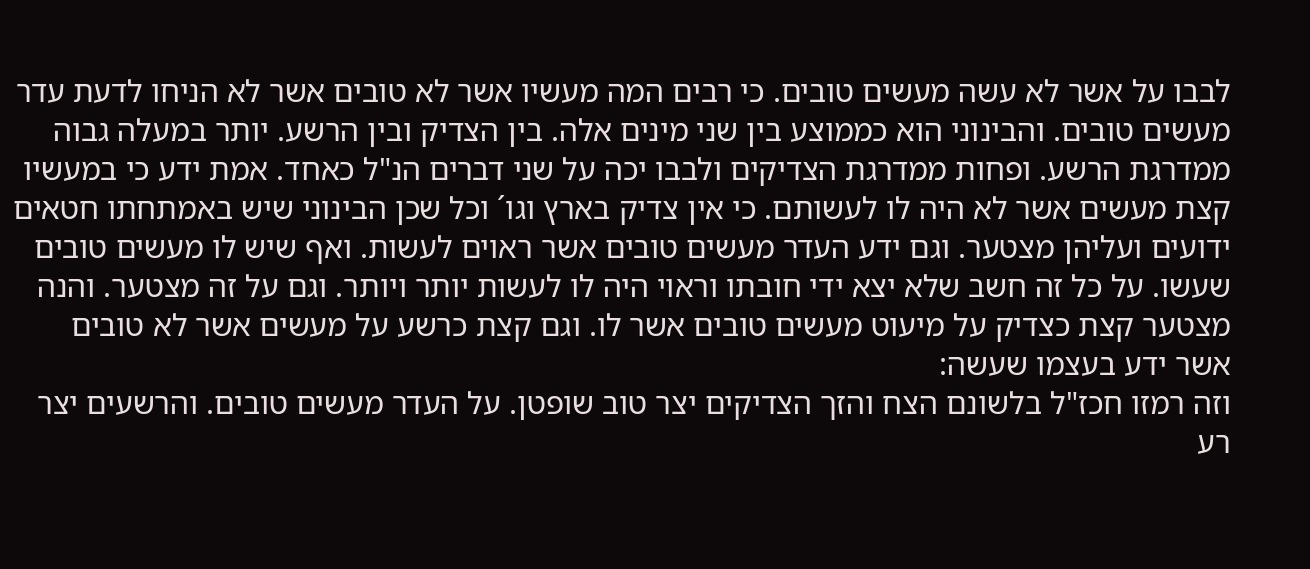לבבו על אשר לא עשה מעשים טובים. כי רבים המה מעשיו אשר לא טובים אשר לא הניחו לדעת עדר מעשים טובים. והבינוני הוא כממוצע בין שני מינים אלה. בין הצדיק ובין הרשע. יותר במעלה גבוה ממדרגת הרשע. ופחות ממדרגת הצדיקים ולבבו יכה על שני דברים הנ"ל כאחד. אמת ידע כי במעשיו קצת מעשים אשר לא היה לו לעשותם. כי אין צדיק בארץ וגו´ וכל שכן הבינוני שיש באמתחתו חטאים ידועים ועליהן מצטער. וגם ידע העדר מעשים טובים אשר ראוים לעשות. ואף שיש לו מעשים טובים שעשו. על כל זה חשב שלא יצא ידי חובתו וראוי היה לו לעשות יותר ויותר. וגם על זה מצטער. והנה מצטער קצת כצדיק על מיעוט מעשים טובים אשר לו. וגם קצת כרשע על מעשים אשר לא טובים אשר ידע בעצמו שעשה:
וזה רמזו חכז"ל בלשונם הצח והזך הצדיקים יצר טוב שופטן. על העדר מעשים טובים. והרשעים יצר רע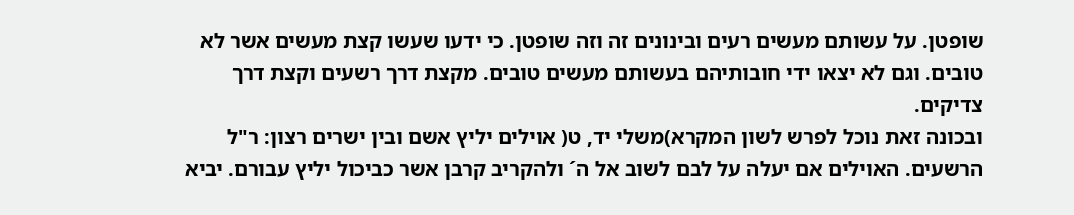שופטן. על עשותם מעשים רעים ובינונים זה וזה שופטן. כי ידעו שעשו קצת מעשים אשר לא טובים. וגם לא יצאו ידי חובותיהם בעשותם מעשים טובים. מקצת דרך רשעים וקצת דרך צדיקים.
ובכונה זאת נוכל לפרש לשון המקרא)משלי יד, ט( אוילים יליץ אשם ובין ישרים רצון: ר"ל הרשעים. האוילים אם יעלה על לבם לשוב אל ה´ ולהקריב קרבן אשר כביכול יליץ עבורם. יביא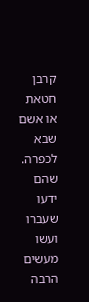קרבן חטאת או אשם שבא לכפרה. שהם ידעו שעברו ועשו מעשים הרבה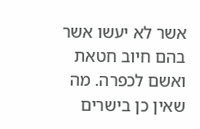אשר לא יעשו אשר בהם חיוב חטאת ואשם לכפרה. מה שאין כן בישרים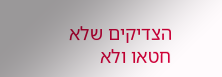הצדיקים שלא חטאו ולא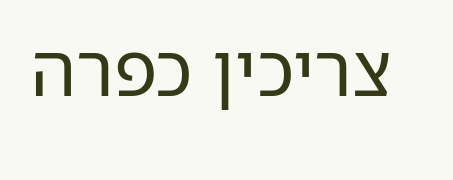צריכין כפרה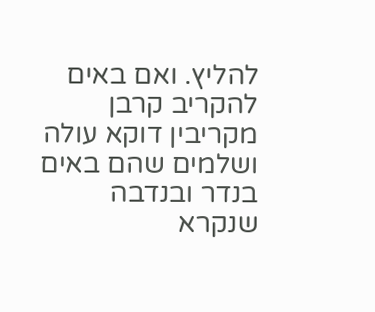להליץ. ואם באים להקריב קרבן מקריבין דוקא עולה ושלמים שהם באים בנדר ובנדבה שנקרא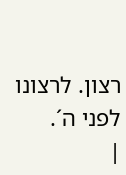רצון. לרצונו לפני ה´.
|